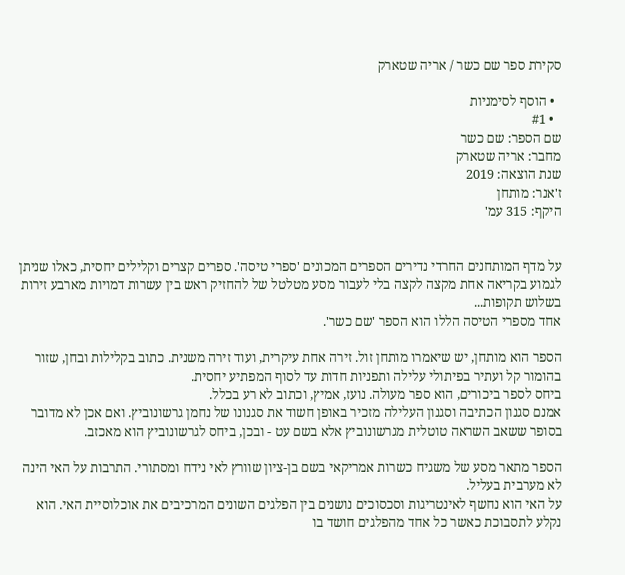סקירת ספר שם כשר / אריה שטארק

  • הוסף לסימניות
  • #1
שם הספר: שם כשר
מחבר: אריה שטארק
שנת הוצאה: 2019
ז'אנר: מותחן
היקף: 315 עמ'


על מדף המותחנים החרדי נדירים הספרים המכונים 'ספרי טיסה'. ספרים קצרים וקלילים יחסית, כאלו שניתן לגמוע בקריאה אחת מקצה לקצה בלי לעבור מסע מטלטל של להחזיק ראש בין עשרות דמויות מארבע זירות בשלוש תקופות...
אחד מספרי הטיסה הללו הוא הספר 'שם כשר'.

הספר הוא מותחן, יש שיאמרו מותחן זול. זירה אחת עיקרית, ועוד זירה משנית. כתוב בקלילות ובחן, שזור בהומור קל ועתיר בפיתולי עלילה ותפניות חדות עד לסוף המפתיע יחסית.
ביחס לספר ביכורים, הוא ספר מעולה. נועז, אמיץ, וכתוב לא רע בכלל.
אמנם סגנון הכתיבה וסגנון העלילה מזכיר באופן חשוד את סגנונו של נחמן גרשונוביץ. ואם אכן לא מדובר בסופר ששאב השראה טוטלית מגרשונוביץ אלא בשם עט - ובכן, ביחס לגרשונוביץ הוא מאכזב.

הספר מתאר מסע של משגיח כשרות אמריקאי בשם בן-ציון שוורץ לאי נידח ומסתורי. התרבות על האי הינה לא מערבית בעליל.
על האי הוא נחשף לאינטריגות וסכסוכים נושנים בין הפלגים השונים המרכיבים את אוכלוסיית האי. הוא נקלע לתסבוכת כאשר כל אחד מהפלגים חושד בו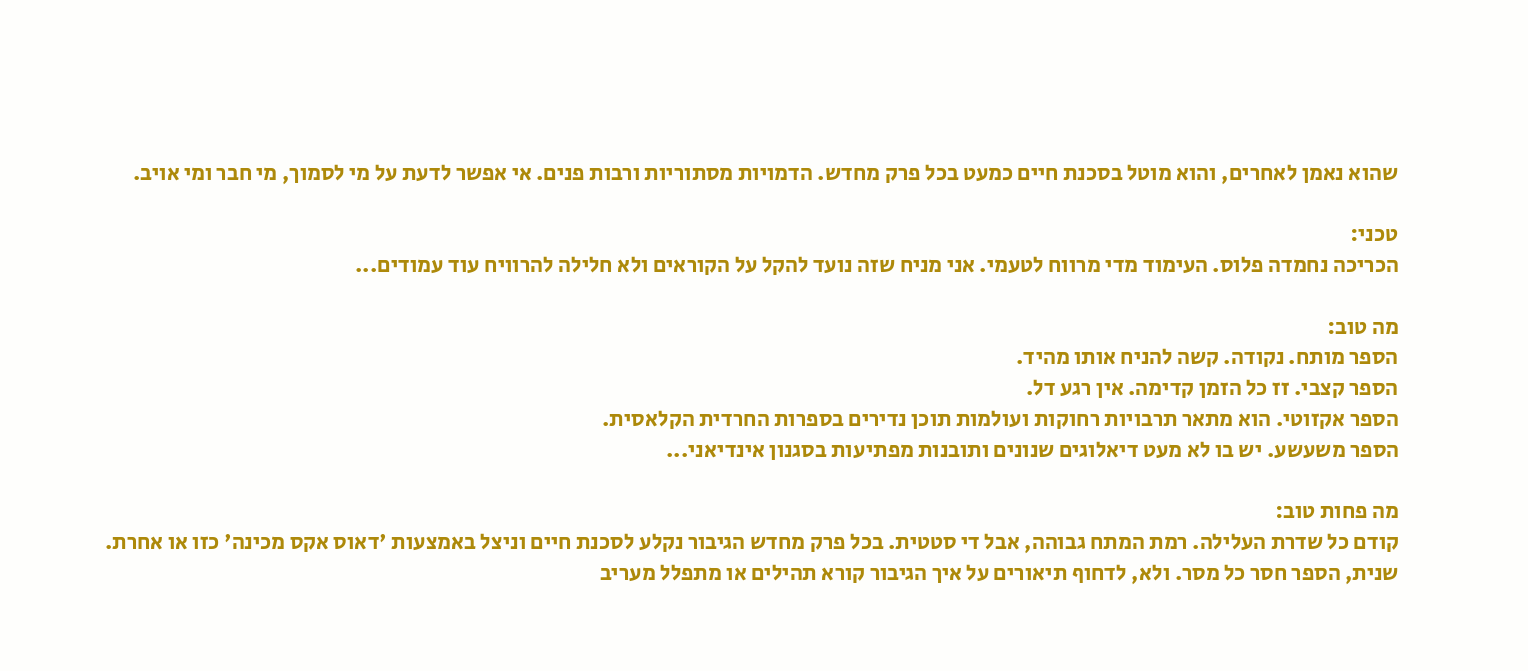שהוא נאמן לאחרים, והוא מוטל בסכנת חיים כמעט בכל פרק מחדש. הדמויות מסתוריות ורבות פנים. אי אפשר לדעת על מי לסמוך, מי חבר ומי אויב.

טכני:
הכריכה נחמדה פלוס. העימוד מדי מרווח לטעמי. אני מניח שזה נועד להקל על הקוראים ולא חלילה להרוויח עוד עמודים...

מה טוב:
הספר מותח. נקודה. קשה להניח אותו מהיד.
הספר קצבי. זז כל הזמן קדימה. אין רגע דל.
הספר אקזוטי. הוא מתאר תרבויות רחוקות ועולמות תוכן נדירים בספרות החרדית הקלאסית.
הספר משעשע. יש בו לא מעט דיאלוגים שנונים ותובנות מפתיעות בסגנון אינדיאני...

מה פחות טוב:
קודם כל שדרת העלילה. רמת המתח גבוהה, אבל די סטטית. בכל פרק מחדש הגיבור נקלע לסכנת חיים וניצל באמצעות 'דאוס אקס מכינה' כזו או אחרת.
שנית, הספר חסר כל מסר. ולא, לדחוף תיאורים על איך הגיבור קורא תהילים או מתפלל מעריב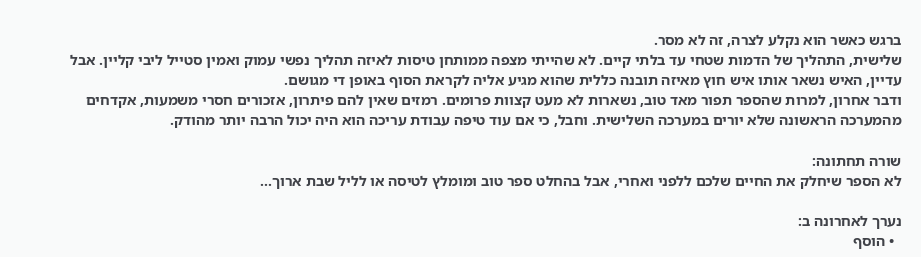ברגש כאשר הוא נקלע לצרה, זה לא מסר.
שלישית, התהליך של הדמות שטחי עד בלתי קיים. לא שהייתי מצפה ממותחן טיסות לאיזה תהליך נפשי עמוק ואמין סטייל ליבי קליין. אבל עדיין, האיש נשאר אותו איש חוץ מאיזה תובנה כללית שהוא מגיע אליה לקראת הסוף באופן די מגושם.
ודבר אחרון, למרות שהספר תפור מאד טוב, נשארות לא מעט קצוות פרומים. רמזים שאין להם פיתרון, אזכורים חסרי משמעות, אקדחים מהמערכה הראשונה שלא יורים במערכה השלישית. וחבל, כי אם עוד טיפה עבודת עריכה הוא היה יכול הרבה יותר מהודק.

שורה תחתונה:
לא הספר שיחלק את החיים שלכם ללפני ואחרי, אבל בהחלט ספר טוב ומומלץ לטיסה או לליל שבת ארוך...

נערך לאחרונה ב:
  • הוסף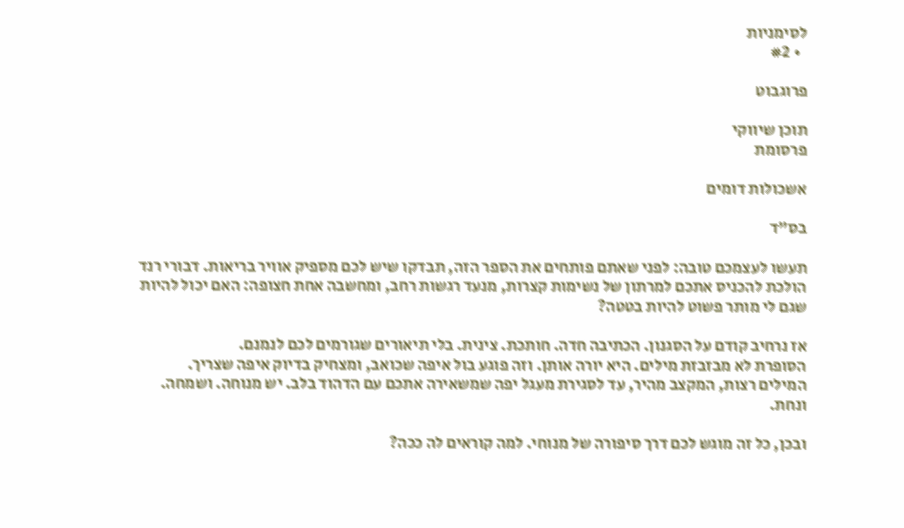לסימניות
  • #2

פרוגבוט

תוכן שיווקי
פרסומת

אשכולות דומים

בס"ד

תעשו לעצמכם טובה: לפני שאתם פותחים את הספר הזה, תבדקו שיש לכם מספיק אוויר בריאות. דבורי רנד הולכת להכניס אתכם למרתון של נשימות קצרות, מנעד רגשות רחב, ומחשבה אחת חצופה: האם יכול להיות שגם לי מותר פשוט להיות בטטה?

אז נרחיב קודם על הסגנון. הכתיבה חדה. חותכת. צינית. בלי תיאורים שגורמים לכם לנמנם.
הסופרת לא מבזבזת מילים. היא יורה אותן. וזה פוגע בול איפה שכואב, ומצחיק בדיוק איפה שצריך. המילים רצות, המקצב מהיר, עד לסגירת מעגל יפה שמשאירה אתכם עם הדהוד בלב. יש מנוחה. ושמחה. ונחת.

ובכן, כל זה מוגש לכם דרך סיפורה של מנוחי. למה קוראים לה ככה?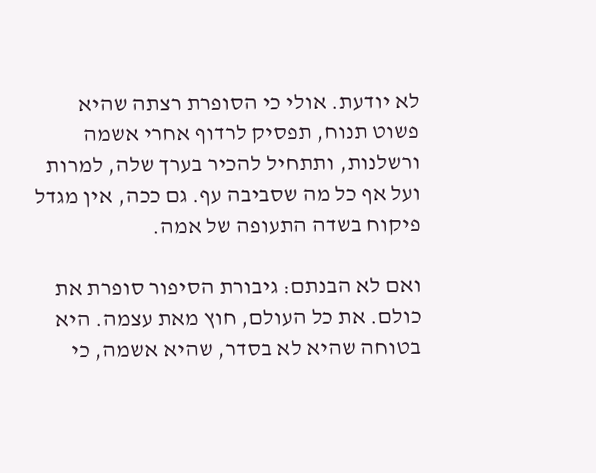לא יודעת. אולי כי הסופרת רצתה שהיא פשוט תנוח, תפסיק לרדוף אחרי אשמה ורשלנות, ותתחיל להכיר בערך שלה, למרות ועל אף כל מה שסביבה עף. גם ככה, אין מגדל פיקוח בשדה התעופה של אמה.

ואם לא הבנתם: גיבורת הסיפור סופרת את כולם. את כל העולם, חוץ מאת עצמה. היא בטוחה שהיא לא בסדר, שהיא אשמה, כי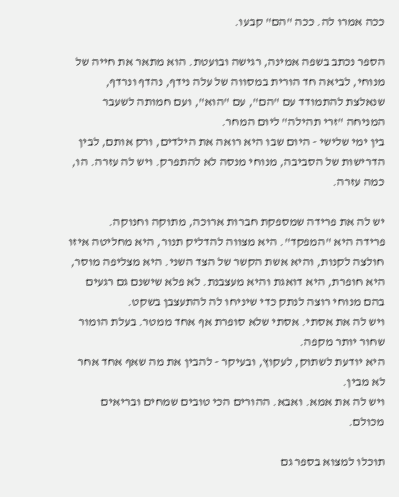ככה אמרו לה. ככה "הם" קבעו.

הספר נכתב בשפה אמינה, רגישה ובועטת. הוא מתאר את חייה של מנוחי, לביאה חד הורית במסווה של עלה נידף, נהדף ונרדף, שנאלצת להתמודד עם "הם", עם "הוא", ועם חמותה לשעבר המניחה "זרי תהילה" ליום המחר.
בין ימי שלישי - היום שבו היא רואה את הילדים, ורק אותם, לבין הדרישות של הסביבה, מנוחי מנסה לא להתפרק. ויש לה עזרה. הו, כמה עזרה.

יש לה את פרידה שמספקת חברות ארוכה, מתוקה וחנוקה.
פרידה היא "המפקד". היא מצווה להדליק תנור, היא מחליטה איזו חולצה לקנות, והיא אשת הקשר של הצד השני. היא מצליפה מוסר, היא חופרת, היא דואגת והיא מעצבנת. לא פלא שישנם גם רגעים בהם מנוחי רוצה לנתק כדי שיניחו לה להתעצבן בשקט.
ויש לה את אסתי. אסתי שלא סופרת אף אחד ממטר. בעלת הומור שחור יותר מקפה.
היא יודעת לשתוק, לעקוץ, ובעיקר - להבין את מה שאף אחד אחר לא מבין.
ויש לה את אמא. ואבא. ההורים הכי טובים שמחים ובריאים מכולם.

תוכלו למצוא בספר גם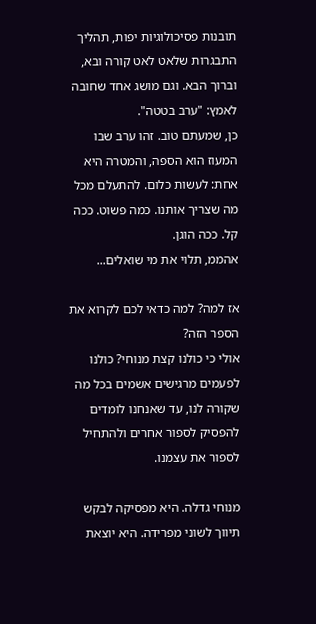תובנות פסיכולוגיות יפות, תהליך התבגרות שלאט לאט קורה ובא, וברוך הבא. וגם מושג אחד שחובה לאמץ: "ערב בטטה".
כן, שמעתם טוב. זהו ערב שבו המעוז הוא הספה, והמטרה היא אחת: לעשות כלום. להתעלם מכל מה שצריך אותנו. כמה פשוט. ככה קל. ככה הוגן.
אהממ, תלוי את מי שואלים...

אז למה? למה כדאי לכם לקרוא את הספר הזה?
אולי כי כולנו קצת מנוחי? כולנו לפעמים מרגישים אשמים בכל מה שקורה לנו, עד שאנחנו לומדים להפסיק לספור אחרים ולהתחיל לספור את עצמנו.

מנוחי גדלה. היא מפסיקה לבקש תיווך לשוני מפרידה. היא יוצאת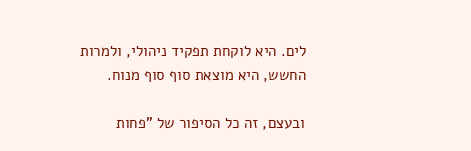לים. היא לוקחת תפקיד ניהולי, ולמרות החשש, היא מוצאת סוף סוף מנוח.

ובעצם, זה כל הסיפור של "פחות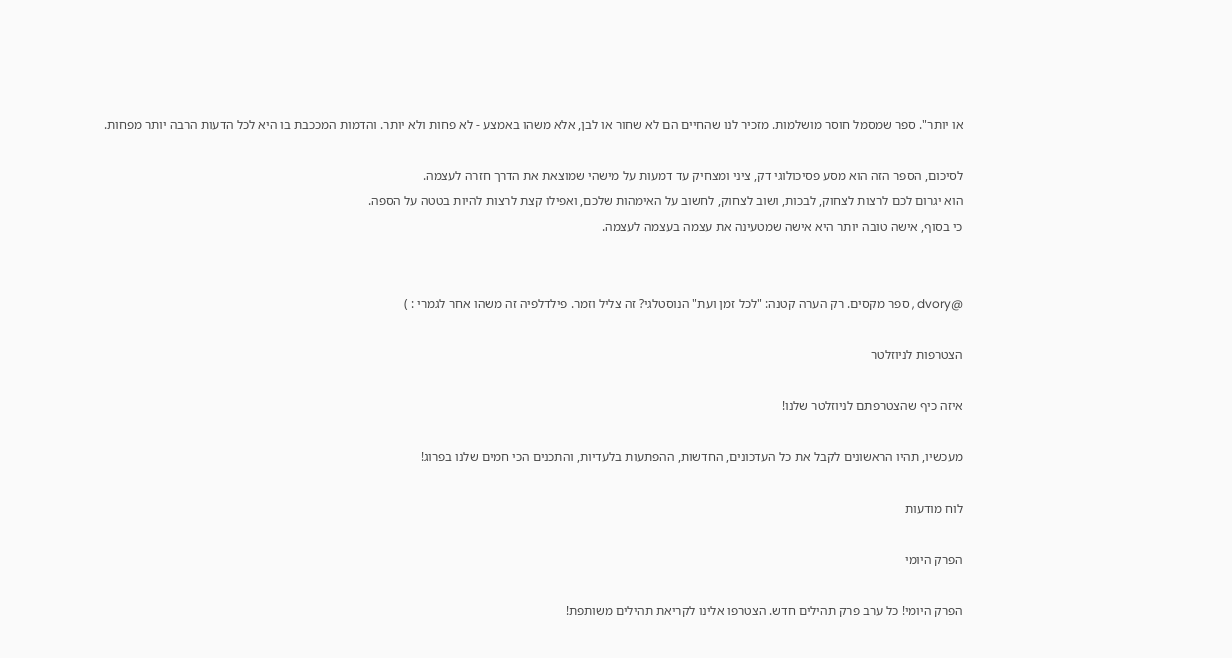או יותר". ספר שמסמל חוסר מושלמות. מזכיר לנו שהחיים הם לא שחור או לבן, אלא משהו באמצע - לא פחות ולא יותר. והדמות המככבת בו היא לכל הדעות הרבה יותר מפחות.

לסיכום, הספר הזה הוא מסע פסיכולוגי דק, ציני ומצחיק עד דמעות על מישהי שמוצאת את הדרך חזרה לעצמה.
הוא יגרום לכם לרצות לצחוק, לבכות, ושוב לצחוק, לחשוב על האימהות שלכם, ואפילו קצת לרצות להיות בטטה על הספה.
כי בסוף, אישה טובה יותר היא אישה שמטעינה את עצמה בעצמה לעצמה.


@dvory , ספר מקסים. רק הערה קטנה: "לכל זמן ועת" הנוסטלגי? זה צליל וזמר. פילדלפיה זה משהו אחר לגמרי : )

הצטרפות לניוזלטר

איזה כיף שהצטרפתם לניוזלטר שלנו!

מעכשיו, תהיו הראשונים לקבל את כל העדכונים, החדשות, ההפתעות בלעדיות, והתכנים הכי חמים שלנו בפרוג!

לוח מודעות

הפרק היומי

הפרק היומי! כל ערב פרק תהילים חדש. הצטרפו אלינו לקריאת תהילים משותפת!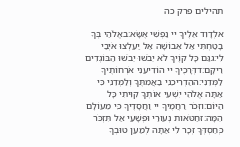תהילים פרק כה

אלְדָוִד אֵלֶיךָ יי נַפְשִׁי אֶשָּׂא:באֱלֹהַי בְּךָ בָטַחְתִּי אַל אֵבוֹשָׁה אַל יַעַלְצוּ אֹיְבַי לִי:גגַּם כָּל קוֶֹיךָ לֹא יֵבֹשׁוּ יֵבֹשׁוּ הַבּוֹגְדִים רֵיקָם:דדְּרָכֶיךָ יי הוֹדִיעֵנִי אֹרְחוֹתֶיךָ לַמְּדֵנִי:ההַדְרִיכֵנִי בַאֲמִתֶּךָ וְלַמְּדֵנִי כִּי אַתָּה אֱלֹהֵי יִשְׁעִי אוֹתְךָ קִוִּיתִי כָּל הַיּוֹם:וזְכֹר רַחֲמֶיךָ יי וַחֲסָדֶיךָ כִּי מֵעוֹלָם הֵמָּה:זחַטֹּאות נְעוּרַי וּפְשָׁעַי אַל תִּזְכֹּר כְּחַסְדְּךָ זְכָר לִי אַתָּה לְמַעַן טוּבְךָ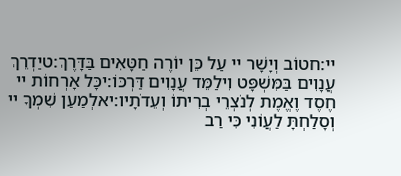יי:חטוֹב וְיָשָׁר יי עַל כֵּן יוֹרֶה חַטָּאִים בַּדָּרֶךְ:טיַדְרֵךְ עֲנָוִים בַּמִּשְׁפָּט וִילַמֵּד עֲנָוִים דַּרְכּוֹ:יכָּל אָרְחוֹת יי חֶסֶד וֶאֱמֶת לְנֹצְרֵי בְרִיתוֹ וְעֵדֹתָיו:יאלְמַעַן שִׁמְךָ יי וְסָלַחְתָּ לַעֲוֹנִי כִּי רַב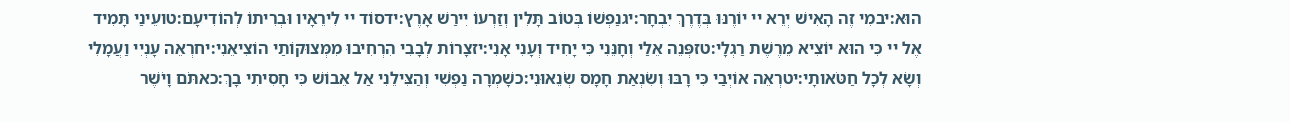הוּא:יבמִי זֶה הָאִישׁ יְרֵא יי יוֹרֶנּוּ בְּדֶרֶךְ יִבְחָר:יגנַפְשׁוֹ בְּטוֹב תָּלִין וְזַרְעוֹ יִירַשׁ אָרֶץ:ידסוֹד יי לִירֵאָיו וּבְרִיתוֹ לְהוֹדִיעָם:טועֵינַי תָּמִיד אֶל יי כִּי הוּא יוֹצִיא מֵרֶשֶׁת רַגְלָי:טזפְּנֵה אֵלַי וְחָנֵּנִי כִּי יָחִיד וְעָנִי אָנִי:יזצָרוֹת לְבָבִי הִרְחִיבוּ מִמְּצוּקוֹתַי הוֹצִיאֵנִי:יחרְאֵה עָנְיִי וַעֲמָלִי וְשָׂא לְכָל חַטֹּאותָי:יטרְאֵה אוֹיְבַי כִּי רָבּוּ וְשִׂנְאַת חָמָס שְׂנֵאוּנִי:כשָׁמְרָה נַפְשִׁי וְהַצִּילֵנִי אַל אֵבוֹשׁ כִּי חָסִיתִי בָךְ:כאתֹּם וָיֹשֶׁר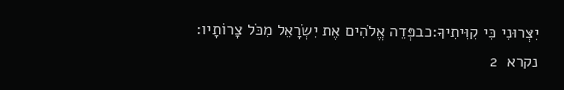יִצְּרוּנִי כִּי קִוִּיתִיךָ:כבפְּדֵה אֱלֹהִים אֶת יִשְׂרָאֵל מִכֹּל צָרוֹתָיו:
נקרא  2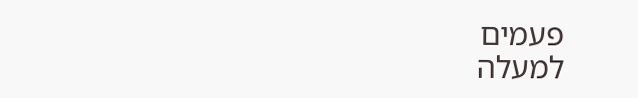פעמים
למעלה